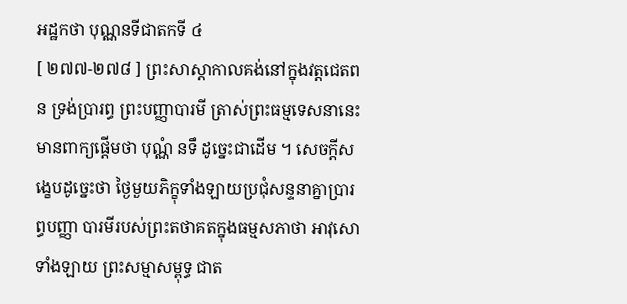អដ្ឋកថា បុណ្ណនទីជាតកទី ៤
[ ២៧៧-២៧៨ ] ព្រះសាស្តាកាលគង់នៅក្នុងវត្តជេតពន ទ្រង់ប្រារព្ធ ព្រះបញ្ញាបារមី ត្រាស់ព្រះធម្មទេសនានេះ មានពាក្យផ្តើមថា បុណ្ណំ នទឹ ដូច្នេះជាដើម ។ សេចក្តីសង្ខេបដូច្នេះថា ថ្ងៃមួយភិក្ខុទាំងឡាយប្រជុំសន្ទនាគ្នាប្រារព្ធបញ្ញា បារមីរបស់ព្រះតថាគតក្នុងធម្មសភាថា អាវុសោទាំងឡាយ ព្រះសម្មាសម្ពុទ្ធ ជាត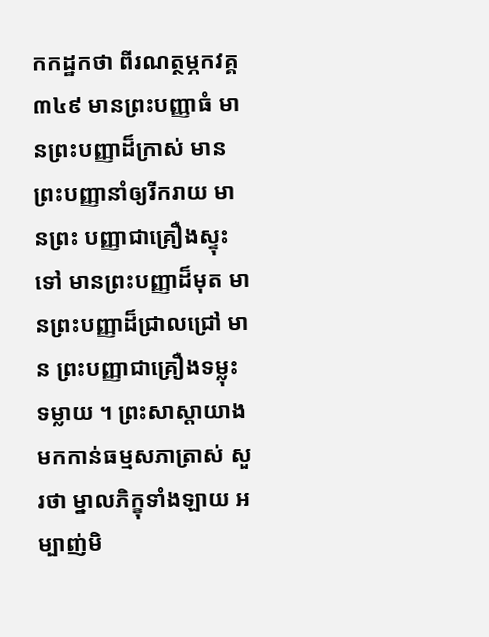កកដ្ឋកថា ពីរណត្ថម្ភកវគ្គ ៣៤៩ មានព្រះបញ្ញាធំ មានព្រះបញ្ញាដ៏ក្រាស់ មានព្រះបញ្ញានាំឲ្យរីករាយ មានព្រះ បញ្ញាជាគ្រឿងស្ទុះទៅ មានព្រះបញ្ញាដ៏មុត មានព្រះបញ្ញាដ៏ជ្រាលជ្រៅ មាន ព្រះបញ្ញាជាគ្រឿងទម្លុះទម្លាយ ។ ព្រះសាស្តាយាងមកកាន់ធម្មសភាត្រាស់ សួរថា ម្នាលភិក្ខុទាំងឡាយ អម្បាញ់មិ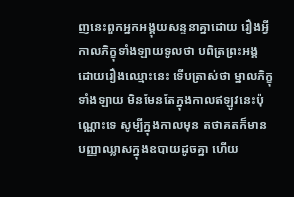ញនេះពួកអ្នកអង្គុយសន្ទនាគ្នាដោយ រឿងអ្វី កាលភិក្ខុទាំងឡាយទូលថា បពិត្រព្រះអង្គ ដោយរឿងឈ្មោះនេះ ទើបត្រាស់ថា ម្នាលភិក្ខុទាំងឡាយ មិនមែនតែក្នុងកាលឥឡូវនេះប៉ុណ្ណោះទេ សូម្បីក្នុងកាលមុន តថាគតក៏មានបញ្ញាឈ្លាសក្នុងឧបាយដូចគ្នា ហើយ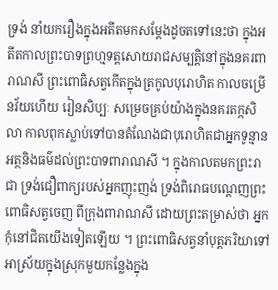ទ្រង់ នាំយករឿងក្នុងអតីតមកសម្តែងដូចតទៅនេះថា ក្នុងអតីតកាលព្រះបាទព្រហ្មទត្តសោយរាជសម្បត្តិនៅក្នុងនគរពារាណសី ព្រះពោធិសត្វកើតក្នុងត្រកូលបុរោហិត កាលចម្រើនវ័យហើយ រៀនសិប្បៈ សម្រេចគ្រប់យ៉ាងក្នុងនគរតក្កសិលា កាលពុកស្លាប់ទៅបានតំណែងជាបុរោហិតជាអ្នកទូន្មានអត្ថនិងធម៌ដល់ព្រះបាទពារាណសី ។ ក្នុងកាលតមកព្រះរាជា ទ្រង់ជឿពាក្យរបស់អ្នកញុះញង់ ទ្រង់ពិរោធបណ្តេញព្រះពោធិសត្វចេញ ពីក្រុងពារាណសី ដោយព្រះតម្រាស់ថា អ្នកកុំនៅជិតយើងទៀតឡើយ ។ ព្រះពោធិសត្វនាំបុត្តភរិយាទៅអាស្រ័យក្នុងស្រុកមួយកន្លែងក្នុង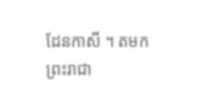ដែនកាសី ។ តមកព្រះរាជា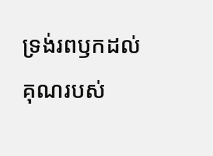ទ្រង់រពឫកដល់គុណរបស់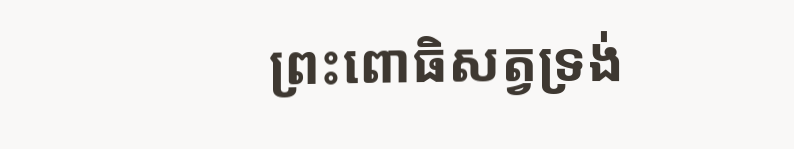ព្រះពោធិសត្វទ្រង់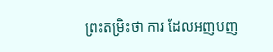ព្រះតម្រិះថា ការ ដែលអញបញ